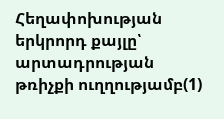Հեղափոխության երկրորդ քայլը՝ արտադրության թռիչքի ուղղությամբ(1)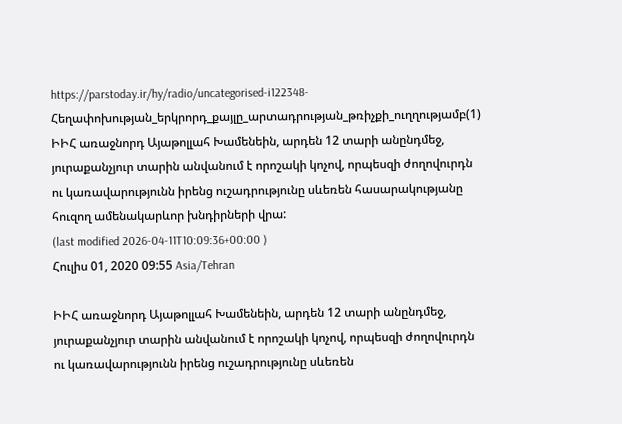https://parstoday.ir/hy/radio/uncategorised-i122348-Հեղափոխության_երկրորդ_քայլը_արտադրության_թռիչքի_ուղղությամբ(1)
ԻԻՀ առաջնորդ Այաթոլլահ Խամենեին, արդեն 12 տարի անընդմեջ, յուրաքանչյուր տարին անվանում է որոշակի կոչով, որպեսզի ժողովուրդն ու կառավարությունն իրենց ուշադրությունը սևեռեն հասարակությանը հուզող ամենակարևոր խնդիրների վրա:
(last modified 2026-04-11T10:09:36+00:00 )
Հուլիս 01, 2020 09:55 Asia/Tehran

ԻԻՀ առաջնորդ Այաթոլլահ Խամենեին, արդեն 12 տարի անընդմեջ, յուրաքանչյուր տարին անվանում է որոշակի կոչով, որպեսզի ժողովուրդն ու կառավարությունն իրենց ուշադրությունը սևեռեն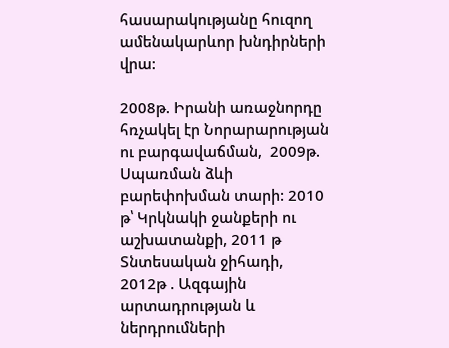հասարակությանը հուզող ամենակարևոր խնդիրների վրա:

2008թ. Իրանի առաջնորդը հռչակել էր Նորարարության ու բարգավաճման,  2009թ.  Սպառման ձևի բարեփոխման տարի: 2010 թ՝ Կրկնակի ջանքերի ու աշխատանքի, 2011 թ Տնտեսական ջիհադի, 2012թ . Ազգային արտադրության և ներդրումների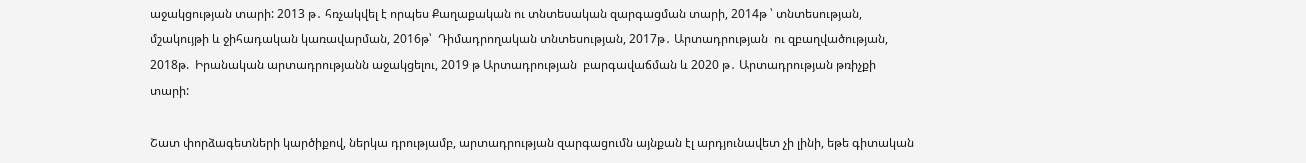աջակցության տարի: 2013 թ․ հռչակվել է որպես Քաղաքական ու տնտեսական զարգացման տարի, 2014թ ՝ տնտեսության,  մշակույթի և ջիհադական կառավարման, 2016թ՝  Դիմադրողական տնտեսության, 2017թ․ Արտադրության  ու զբաղվածության, 2018թ.  Իրանական արտադրությանն աջակցելու, 2019 թ Արտադրության  բարգավաճման և 2020 թ․ Արտադրության թռիչքի տարի:

Շատ փորձագետների կարծիքով, ներկա դրությամբ, արտադրության զարգացումն այնքան էլ արդյունավետ չի լինի, եթե գիտական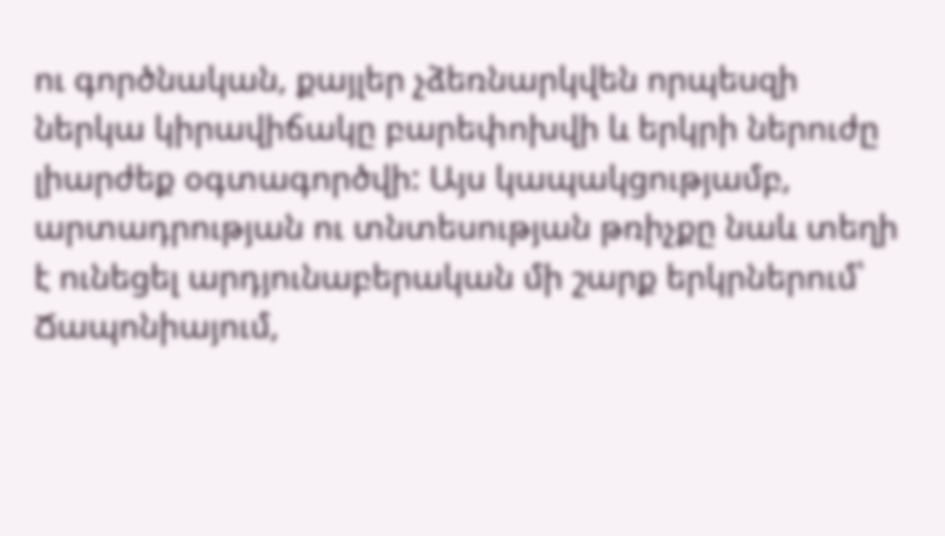ու գործնական, քայլեր չձեռնարկվեն որպեսզի ներկա կիրավիճակը բարեփոխվի և երկրի ներուժը լիարժեք օգտագործվի: Այս կապակցությամբ, արտադրության ու տնտեսության թռիչքը նաև տեղի է ունեցել արդյունաբերական մի շարք երկրներում՝ Ճապոնիայում,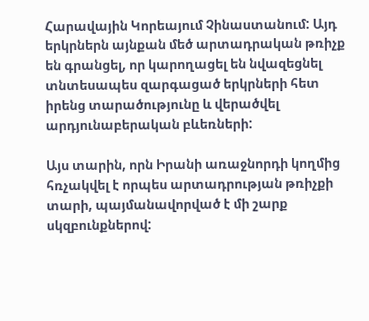Հարավային Կորեայում Չինաստանում: Այդ երկրներն այնքան մեծ արտադրական թռիչք են գրանցել, որ կարողացել են նվազեցնել տնտեսապես զարգացած երկրների հետ իրենց տարածությունը և վերածվել արդյունաբերական բևեռների:

Այս տարին, որն Իրանի առաջնորդի կողմից հռչակվել է որպես արտադրության թռիչքի տարի, պայմանավորված է մի շարք սկզբունքներով: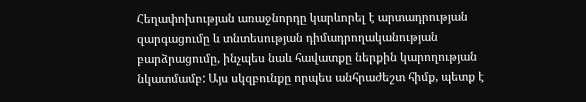Հեղափոխության առաջնորդը կարևորել է արտադրության զարգացումը և տնտեսության դիմադրողականության բարձրացումը, ինչպես նաև հավատքը ներքին կարողության նկատմամբ: Այս սկզբունքը որպես անհրաժեշտ հիմք, պետք է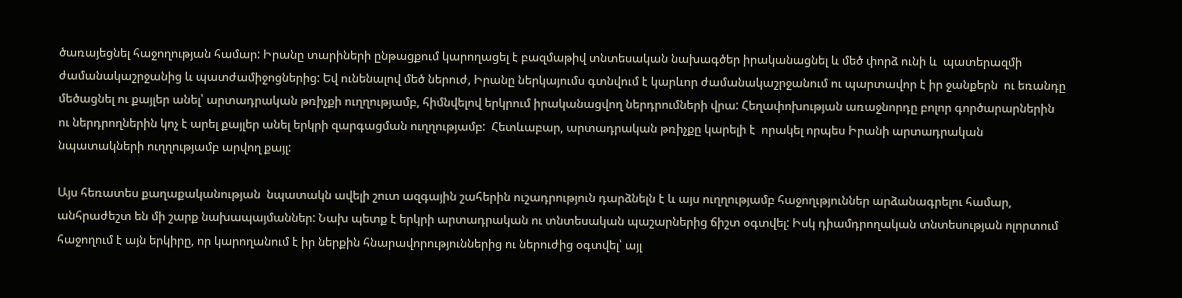ծառայեցնել հաջողության համար: Իրանը տարիների ընթացքում կարողացել է բազմաթիվ տնտեսական նախագծեր իրականացնել և մեծ փորձ ունի և  պատերազմի ժամանակաշրջանից և պատժամիջոցներից: Եվ ունենալով մեծ ներուժ, Իրանը ներկայումս գտնվում է կարևոր ժամանակաշրջանում ու պարտավոր է իր ջանքերն  ու եռանդը մեծացնել ու քայլեր անել՝ արտադրական թռիչքի ուղղությամբ, հիմնվելով երկրում իրականացվող ներդրումների վրա: Հեղափոխության առաջնորդը բոլոր գործարարներին ու ներդրողներին կոչ է արել քայլեր անել երկրի զարգացման ուղղությամբ:  Հետևաբար, արտադրական թռիչքը կարելի է  որակել որպես Իրանի արտադրական նպատակների ուղղությամբ արվող քայլ:

Այս հեռատես քաղաքականության  նպատակն ավելի շուտ ազգային շահերին ուշադրություն դարձնելն է և այս ուղղությամբ հաջողւթյուններ արձանագրելու համար, անհրաժեշտ են մի շարք նախապայմաններ: Նախ պետք է երկրի արտադրական ու տնտեսական պաշարներից ճիշտ օգտվել: Իսկ դիամդրողական տնտեսության ոլորտում հաջողում է այն երկիրը, որ կարողանում է իր ներքին հնարավորություններից ու ներուժից օգտվել՝ այլ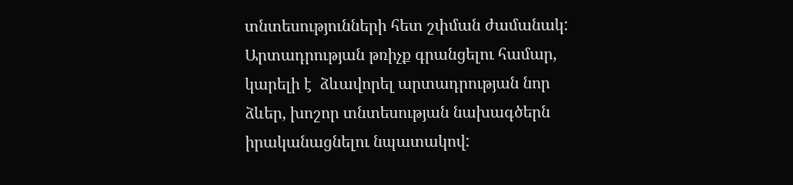տնտեսությունների հետ շփման ժամանակ: Արտադրության թռիչք գրանցելու համար, կարելի է  ձևավորել արտադրության նոր ձևեր, խոշոր տնտեսության նախագծերն իրականացնելու նպատակով: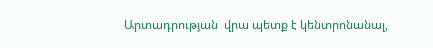Արտադրության  վրա պետք է կենտրոնանալ,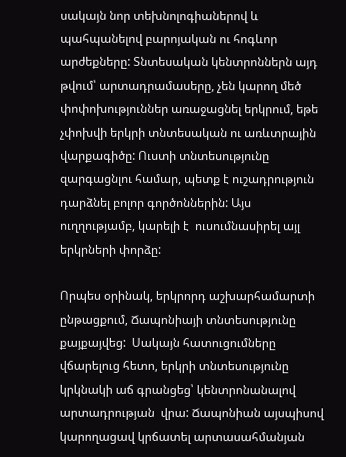սակայն նոր տեխնոլոգիաներով և պահպանելով բարոյական ու հոգևոր արժեքները: Տնտեսական կենտրոններն այդ թվում՝ արտադրամասերը, չեն կարող մեծ փոփոխություններ առաջացնել երկրում, եթե չփոխվի երկրի տնտեսական ու առևտրային վարքագիծը: Ուստի տնտեսությունը զարգացնլու համար, պետք է ուշադրություն դարձնել բոլոր գործոններին: Այս ուղղությամբ, կարելի է  ուսումնասիրել այլ երկրների փորձը:

Որպես օրինակ, երկրորդ աշխարհամարտի ընթացքում, Ճապոնիայի տնտեսությունը  քայքայվեց:  Սակայն հատուցումները վճարելուց հետո, երկրի տնտեսությունը կրկնակի աճ գրանցեց՝ կենտրոնանալով արտադրության  վրա: Ճապոնիան այսպիսով  կարողացավ կրճատել արտասահմանյան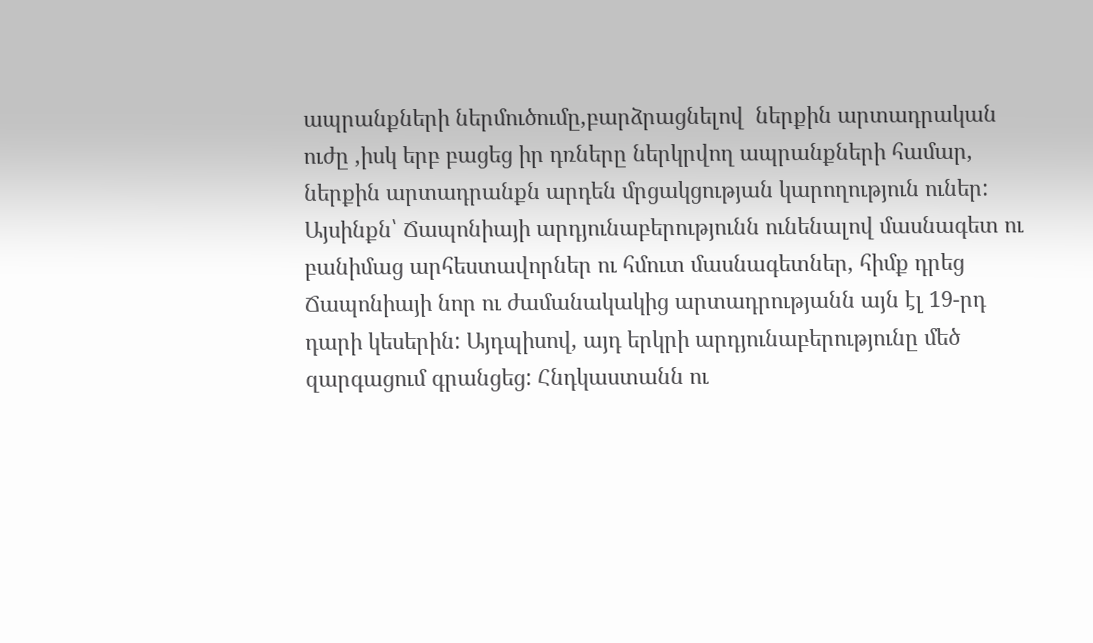ապրանքների ներմուծումը,բարձրացնելով  ներքին արտադրական ուժը ,իսկ երբ բացեց իր դռները ներկրվող ապրանքների համար, ներքին արտադրանքն արդեն մրցակցության կարողություն ուներ: Այսինքն՝ Ճապոնիայի արդյունաբերությունն ունենալով մասնագետ ու բանիմաց արհեստավորներ ու հմուտ մասնագետներ, հիմք դրեց Ճապոնիայի նոր ու ժամանակակից արտադրությանն այն էլ 19-րդ դարի կեսերին: Այդպիսով, այդ երկրի արդյունաբերությունը մեծ զարգացում գրանցեց: Հնդկաստանն ու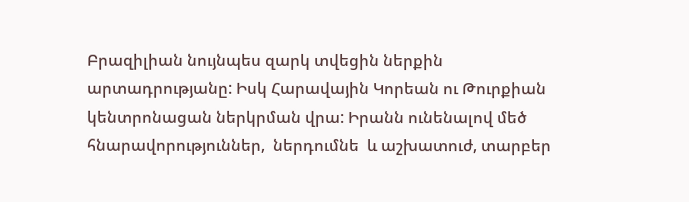Բրազիլիան նույնպես զարկ տվեցին ներքին արտադրությանը: Իսկ Հարավային Կորեան ու Թուրքիան  կենտրոնացան ներկրման վրա: Իրանն ունենալով մեծ հնարավորություններ,  ներդումնե  և աշխատուժ, տարբեր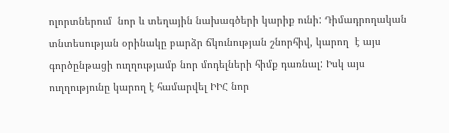ոլորտներում  նոր և տեղային նախագծերի կարիք ունի: Դիմադրողական տնտեսության օրինակը բարձր ճկունության շնորհիվ, կարող  է այս գործընթացի ուղղությամբ նոր մոդելների հիմք դառնալ: Իսկ այս ուղղությունը կարող է համարվել ԻԻՀ նոր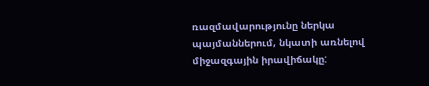ռազմավարությունը ներկա պայմաններում, նկատի առնելով միջազգային իրավիճակը: